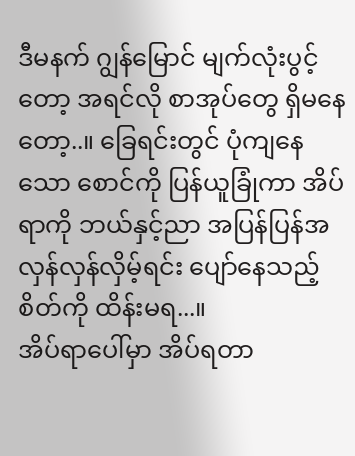ဒီမနက် ဂျွန်မြောင် မျက်လုံးပွင့်တော့ အရင်လို စာအုပ်တွေ ရှိမနေတော့..။ ခြေရင်းတွင် ပုံကျနေသော စောင်ကို ပြန်ယူခြုံကာ အိပ်ရာကို ဘယ်နှင့်ညာ အပြန်ပြန်အလှန်လှန်လှိမ့်ရင်း ပျော်နေသည့်စိတ်ကို ထိန်းမရ...။
အိပ်ရာပေါ်မှာ အိပ်ရတာ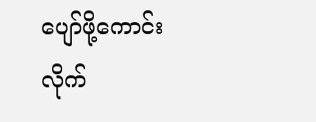ပျော်ဖို့ကောင်းလိုက်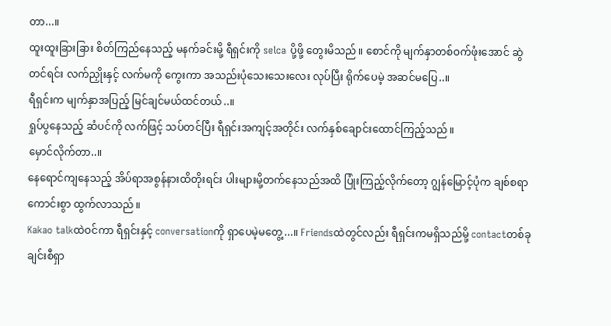တာ...။
ထူးထူးခြားခြား စိတ်ကြည်နေသည့် မနက်ခင်းမို့ ရီရှင်းကို selca ပို့ဖို့ တွေးမိသည်။ စောင်ကို မျက်နှာတစ်ဝက်ဖုံးအောင် ဆွဲတင်ရင်း လက်ညှိုးနှင့် လက်မကို ကွေးကာ အသည်းပုံသေးသေးလေး လုပ်ပြီး ရိုက်ပေမဲ့ အဆင်မပြေ..။
ရီရှင်းက မျက်နှာအပြည့် မြင်ချင်မယ်ထင်တယ်..။
ရှုပ်ပွနေသည့် ဆံပင်ကို လက်ဖြင့် သပ်တင်ပြီး ရီရှင်းအကျင့်အတိုင်း လက်နှစ်ချောင်းထောင်ကြည့်သည်။
မှောင်လိုက်တာ..။
နေရောင်ကျနေသည့် အိပ်ရာအစွန်နားထိတိုးရင်း ပါးများမို့တက်နေသည်အထိ ပြုံးကြည့်လိုက်တော့ ဂျွန်မြောင့်ပုံက ချစ်စရာကောင်းစွာ ထွက်လာသည်။
Kakao talkထဲဝင်ကာ ရီရှင်းနှင့် conversationကို ရှာပေမဲ့မတွေ့...။ Friendsထဲတွင်လည်း ရီရှင်းကမရှိသည်မို့ contactတစ်ခုချင်းစီရှာ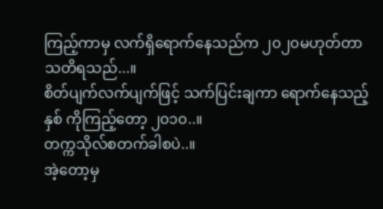ကြည့်ကာမှ လက်ရှိရောက်နေသည်က ၂၀၂၀မဟုတ်တာ သတိရသည်...။
စိတ်ပျက်လက်ပျက်ဖြင့် သက်ပြင်းချကာ ရောက်နေသည့်နှစ် ကိုကြည့်တော့ ၂၀၁၀..။
တက္ကသိုလ်စတက်ခါစပဲ..။
အဲ့တော့မှ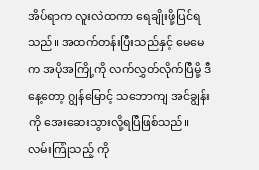အိပ်ရာက လူးလဲထကာ ရေချိုးဖို့ပြင်ရသည်။ အထက်တန်းပြီးသည်နှင့် မေမေက အပိုအကြို့ကို လက်လွှတ်လိုက်ပြီမို့ ဒီနေ့တော့ ဂျွန်မြောင့် သဘောကျ အင်ချွန်းကို အေးဆေးသွားလို့ရပြီဖြစ်သည်။ လမ်းကြုံသည့် ကို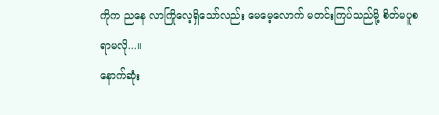ကိုက ညနေ လာကြိုလေ့ရှိသော်လည်း မေမေ့လောက် မတင်းကြပ်သည်မို့ စိတ်မပူစရာမလို...။
နောက်ဆုံး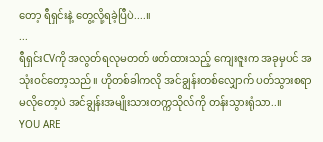တော့ ရီရှင်းနဲ့ တွေ့လို့ရခဲ့ပြီပဲ....။
...
ရီရှင်းCVကို အလွတ်ရလုမတတ် ဖတ်ထားသည့် ကျေးဇူးက အခုမှပင် အသုံးဝင်တော့သည်။ ဟိုတစ်ခါကလို အင်ချွန်းတစ်လျှောက် ပတ်သွားစရာမလိုတော့ပဲ အင်ချွန်းအမျိုးသားတက္ကသိုလ်ကို တန်းသွားရုံသာ..။
YOU ARE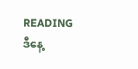READING
ဒီနေ့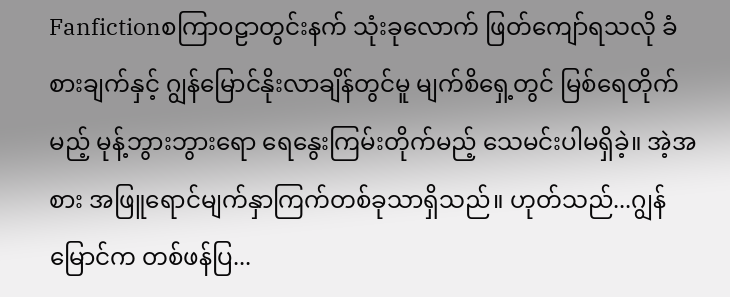Fanfictionစကြာဝဠာတွင်းနက် သုံးခုလောက် ဖြတ်ကျော်ရသလို ခံစားချက်နှင့် ဂျွန်မြောင်နိုးလာချိန်တွင်မူ မျက်စိရှေ့တွင် မြစ်ရေတိုက်မည့် မုန့်ဘွားဘွားရော ရေနွေးကြမ်းတိုက်မည့် သေမင်းပါမရှိခဲ့။ အဲ့အစား အဖြူရောင်မျက်နှာကြက်တစ်ခုသာရှိသည်။ ဟုတ်သည်...ဂျွန်မြောင်က တစ်ဖန်ပြ...